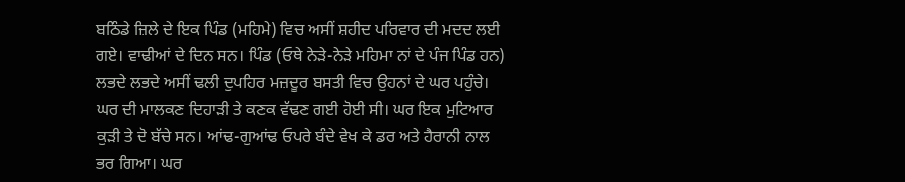ਬਠਿੰਡੇ ਜ਼ਿਲੇ ਦੇ ਇਕ ਪਿੰਡ (ਮਹਿਮੇ) ਵਿਚ ਅਸੀਂ ਸ਼ਹੀਦ ਪਰਿਵਾਰ ਦੀ ਮਦਦ ਲਈ ਗਏ। ਵਾਢੀਆਂ ਦੇ ਦਿਨ ਸਨ। ਪਿੰਡ (ਓਥੇ ਨੇੜੇ-ਨੇੜੇ ਮਹਿਮਾ ਨਾਂ ਦੇ ਪੰਜ ਪਿੰਡ ਹਨ) ਲਭਦੇ ਲਭਦੇ ਅਸੀਂ ਢਲੀ ਦੁਪਹਿਰ ਮਜ਼ਦੂਰ ਬਸਤੀ ਵਿਚ ਉਹਨਾਂ ਦੇ ਘਰ ਪਹੁੰਚੇ। ਘਰ ਦੀ ਮਾਲਕਣ ਦਿਹਾੜੀ ਤੇ ਕਣਕ ਵੱਢਣ ਗਈ ਹੋਈ ਸੀ। ਘਰ ਇਕ ਮੁਟਿਆਰ ਕੁੜੀ ਤੇ ਦੋ ਬੱਚੇ ਸਨ। ਆਂਢ-ਗੁਆਂਢ ਓਪਰੇ ਬੰਦੇ ਵੇਖ ਕੇ ਡਰ ਅਤੇ ਹੈਰਾਨੀ ਨਾਲ ਭਰ ਗਿਆ। ਘਰ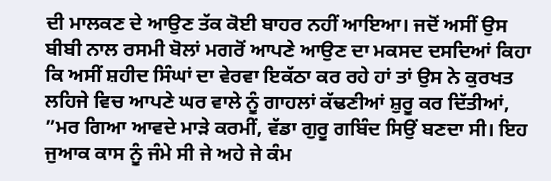ਦੀ ਮਾਲਕਣ ਦੇ ਆਉਣ ਤੱਕ ਕੋਈ ਬਾਹਰ ਨਹੀਂ ਆਇਆ। ਜਦੋਂ ਅਸੀਂ ਉਸ ਬੀਬੀ ਨਾਲ ਰਸਮੀ ਬੋਲਾਂ ਮਗਰੋਂ ਆਪਣੇ ਆਉਣ ਦਾ ਮਕਸਦ ਦਸਦਿਆਂ ਕਿਹਾ ਕਿ ਅਸੀਂ ਸ਼ਹੀਦ ਸਿੰਘਾਂ ਦਾ ਵੇਰਵਾ ਇਕੱਠਾ ਕਰ ਰਹੇ ਹਾਂ ਤਾਂ ਉਸ ਨੇ ਕੁਰਖਤ ਲਹਿਜੇ ਵਿਚ ਆਪਣੇ ਘਰ ਵਾਲੇ ਨੂੰ ਗਾਹਲਾਂ ਕੱਢਣੀਆਂ ਸ਼ੁਰੂ ਕਰ ਦਿੱਤੀਆਂ, ”ਮਰ ਗਿਆ ਆਵਦੇ ਮਾੜੇ ਕਰਮੀਂ, ਵੱਡਾ ਗੁਰੂ ਗਬਿੰਦ ਸਿਉਂ ਬਣਦਾ ਸੀ। ਇਹ ਜੁਆਕ ਕਾਸ ਨੂੰ ਜੰਮੇ ਸੀ ਜੇ ਅਹੇ ਜੇ ਕੰਮ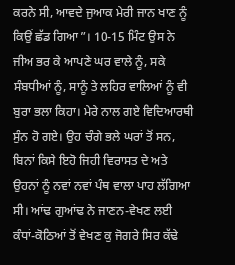ਕਰਨੇ ਸੀ, ਆਵਦੇ ਜੁਆਕ ਮੇਰੀ ਜਾਨ ਖਾਣ ਨੂੰ ਕਿਉਂ ਛੱਡ ਗਿਆ”। 10-15 ਮਿੰਟ ਉਸ ਨੇ ਜੀਅ ਭਰ ਕੇ ਆਪਣੇ ਘਰ ਵਾਲੇ ਨੂੰ, ਸਕੇ ਸੰਬਧੀਆਂ ਨੂੰ, ਸਾਨੂੰ ਤੇ ਲਹਿਰ ਵਾਲਿਆਂ ਨੂੰ ਵੀ ਬੁਰਾ ਭਲਾ ਕਿਹਾ। ਮੇਰੇ ਨਾਲ ਗਏ ਵਿਦਿਆਰਥੀ ਸੁੰਨ ਹੋ ਗਏ। ਉਹ ਚੰਗੇ ਭਲੇ ਘਰਾਂ ਤੋਂ ਸਨ, ਬਿਨਾਂ ਕਿਸੇ ਇਹੋ ਜਿਹੀ ਵਿਰਾਸਤ ਦੇ ਅਤੇ ਉਹਨਾਂ ਨੂੰ ਨਵਾਂ ਨਵਾਂ ਪੰਥ ਵਾਲਾ ਪਾਹ ਲੱਗਿਆ ਸੀ। ਆਂਢ ਗੁਆਂਢ ਨੇ ਜਾਣਨ-ਵੇਖਣ ਲਈ ਕੰਧਾਂ-ਕੋਠਿਆਂ ਤੋਂ ਵੇਖਣ ਕੁ ਜੋਗਰੇ ਸਿਰ ਕੱਢੇ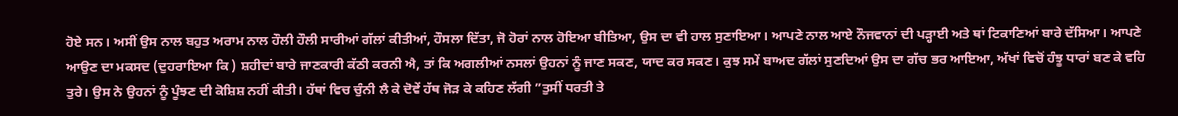ਹੋਏ ਸਨ। ਅਸੀਂ ਉਸ ਨਾਲ ਬਹੁਤ ਅਰਾਮ ਨਾਲ ਹੌਲੀ ਹੌਲੀ ਸਾਰੀਆਂ ਗੱਲਾਂ ਕੀਤੀਆਂ, ਹੌਸਲਾ ਦਿੱਤਾ, ਜੋ ਹੋਰਾਂ ਨਾਲ ਹੋਇਆ ਬੀਤਿਆ, ਉਸ ਦਾ ਵੀ ਹਾਲ ਸੁਣਾਇਆ। ਆਪਣੇ ਨਾਲ ਆਏ ਨੌਜਵਾਨਾਂ ਦੀ ਪੜ੍ਹਾਈ ਅਤੇ ਥਾਂ ਟਿਕਾਣਿਆਂ ਬਾਰੇ ਦੱਸਿਆ। ਆਪਣੇ ਆਉਣ ਦਾ ਮਕਸਦ (ਦੁਹਰਾਇਆ ਕਿ ) ਸ਼ਹੀਦਾਂ ਬਾਰੇ ਜਾਣਕਾਰੀ ਕੱਠੀ ਕਰਨੀ ਐ, ਤਾਂ ਕਿ ਅਗਲੀਆਂ ਨਸਲਾਂ ਉਹਨਾਂ ਨੂੰ ਜਾਣ ਸਕਣ, ਯਾਦ ਕਰ ਸਕਣ। ਕੁਝ ਸਮੇਂ ਬਾਅਦ ਗੱਲਾਂ ਸੁਣਦਿਆਂ ਉਸ ਦਾ ਗੱਚ ਭਰ ਆਇਆ, ਅੱਖਾਂ ਵਿਚੋਂ ਹੰਝੂ ਧਾਰਾਂ ਬਣ ਕੇ ਵਹਿ ਤੁਰੇ। ਉਸ ਨੇ ਉਹਨਾਂ ਨੂੰ ਪੂੰਝਣ ਦੀ ਕੋਸ਼ਿਸ਼ ਨਹੀਂ ਕੀਤੀ। ਹੱਥਾਂ ਵਿਚ ਚੁੰਨੀ ਲੈ ਕੇ ਦੋਵੇਂ ਹੱਥ ਜੋੜ ਕੇ ਕਹਿਣ ਲੱਗੀ ”ਤੁਸੀਂ ਧਰਤੀ ਤੇ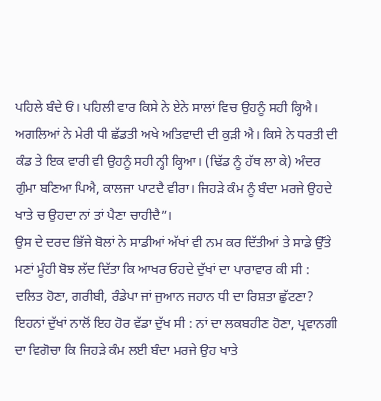ਪਹਿਲੇ ਬੰਦੇ ਓਂ। ਪਹਿਲੀ ਵਾਰ ਕਿਸੇ ਨੇ ਏਨੇ ਸਾਲਾਂ ਵਿਚ ਉਹਨੂੰ ਸਹੀ ਕ੍ਹਿਐ। ਅਗਲਿਆਂ ਨੇ ਮੇਰੀ ਧੀ ਛੱਡਤੀ ਅਖੇ ਅਤਿਵਾਦੀ ਦੀ ਕੁੜੀ ਐ। ਕਿਸੇ ਨੇ ਧਰਤੀ ਦੀ ਕੰਡ ਤੇ ਇਕ ਵਾਰੀ ਵੀ ਉਹਨੂੰ ਸਹੀ ਨ੍ਹੀ ਕ੍ਹਿਆ। (ਢਿੱਡ ਨੂੰ ਹੱਥ ਲਾ ਕੇ) ਅੰਦਰ ਗੁੰਮਾ ਬਣਿਆ ਪਿਐ, ਕਾਲਜਾ ਪਾਟਦੈ ਵੀਰਾ। ਜਿਹੜੇ ਕੰਮ ਨੂੰ ਬੰਦਾ ਮਰਜੇ ਉਹਦੇ ਖਾਤੇ ਚ ਉਹਦਾ ਨਾਂ ਤਾਂ ਪੈਣਾ ਚਾਹੀਦੈ”।
ਉਸ ਦੇ ਦਰਦ ਭਿੱਜੇ ਬੋਲਾਂ ਨੇ ਸਾਡੀਆਂ ਅੱਖਾਂ ਵੀ ਨਮ ਕਰ ਦਿੱਤੀਆਂ ਤੇ ਸਾਡੇ ਉੱਤੇ ਮਣਾਂ ਮੂੰਹੀ ਬੋਝ ਲੱਦ ਦਿੱਤਾ ਕਿ ਆਖਰ ਓਹਦੇ ਦੁੱਖਾਂ ਦਾ ਪਾਰਾਵਾਰ ਕੀ ਸੀ : ਦਲਿਤ ਹੋਣਾ, ਗਰੀਬੀ, ਰੰਡੇਪਾ ਜਾਂ ਜੁਆਨ ਜਹਾਨ ਧੀ ਦਾ ਰਿਸ਼ਤਾ ਛੁੱਟਣਾ? ਇਹਨਾਂ ਦੁੱਖਾਂ ਨਾਲੋਂ ਇਹ ਹੋਰ ਵੱਡਾ ਦੁੱਖ ਸੀ : ਨਾਂ ਦਾ ਲਕਬਹੀਣ ਹੋਣਾ, ਪ੍ਰਵਾਨਗੀ ਦਾ ਵਿਗੋਚਾ ਕਿ ਜਿਹੜੇ ਕੰਮ ਲਈ ਬੰਦਾ ਮਰਜੇ ਉਹ ਖਾਤੇ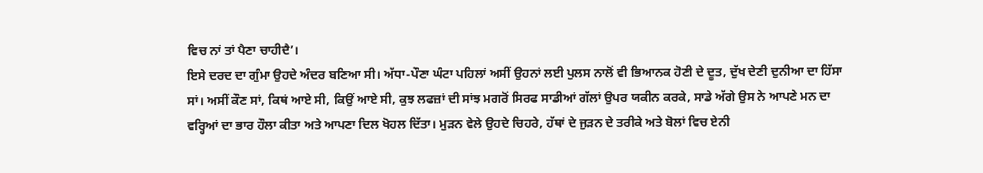ਵਿਚ ਨਾਂ ਤਾਂ ਪੈਣਾ ਚਾਹੀਦੈ’।
ਇਸੇ ਦਰਦ ਦਾ ਗੁੰਮਾ ਉਹਦੇ ਅੰਦਰ ਬਣਿਆ ਸੀ। ਅੱਧਾ-ਪੌਣਾ ਘੰਟਾ ਪਹਿਲਾਂ ਅਸੀਂ ਉਹਨਾਂ ਲਈ ਪੁਲਸ ਨਾਲੋਂ ਵੀ ਭਿਆਨਕ ਹੋਣੀ ਦੇ ਦੂਤ, ਦੁੱਖ ਦੇਣੀ ਦੁਨੀਆ ਦਾ ਹਿੱਸਾ ਸਾਂ। ਅਸੀਂ ਕੌਣ ਸਾਂ, ਕਿਥਂ ਆਏ ਸੀ, ਕਿਉਂ ਆਏ ਸੀ, ਕੁਝ ਲਫਜ਼ਾਂ ਦੀ ਸਾਂਝ ਮਗਰੋਂ ਸਿਰਫ ਸਾਡੀਆਂ ਗੱਲਾਂ ਉਪਰ ਯਕੀਨ ਕਰਕੇ, ਸਾਡੇ ਅੱਗੇ ਉਸ ਨੇ ਆਪਣੇ ਮਨ ਦਾ ਵਰ੍ਹਿਆਂ ਦਾ ਭਾਰ ਹੌਲਾ ਕੀਤਾ ਅਤੇ ਆਪਣਾ ਦਿਲ ਖੋਹਲ ਦਿੱਤਾ। ਮੁੜਨ ਵੇਲੇ ਉਹਦੇ ਚਿਹਰੇ, ਹੱਥਾਂ ਦੇ ਜੁੜਨ ਦੇ ਤਰੀਕੇ ਅਤੇ ਬੋਲਾਂ ਵਿਚ ਏਨੀ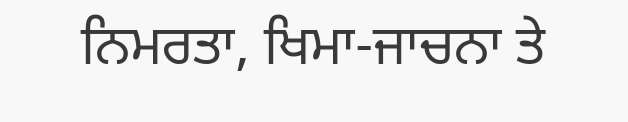ਨਿਮਰਤਾ, ਖਿਮਾ-ਜਾਚਨਾ ਤੇ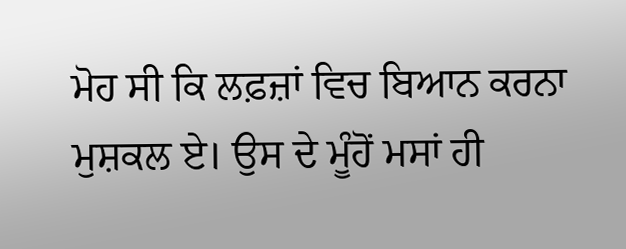ਮੋਹ ਸੀ ਕਿ ਲਫ਼ਜ਼ਾਂ ਵਿਚ ਬਿਆਨ ਕਰਨਾ ਮੁਸ਼ਕਲ ਏ। ਉਸ ਦੇ ਮੂੰਹੋਂ ਮਸਾਂ ਹੀ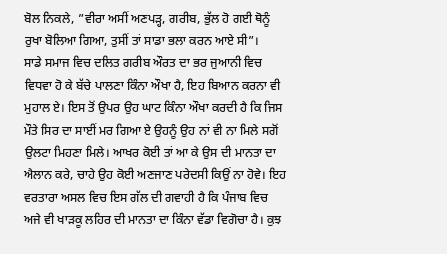ਬੋਲ ਨਿਕਲੇ, ”ਵੀਰਾ ਅਸੀਂ ਅਣਪੜ੍ਹ, ਗਰੀਬ, ਭੁੱਲ ਹੋ ਗਈ ਥੋਨੂੰ ਰੁਖਾ ਬੋਲਿਆ ਗਿਆ, ਤੁਸੀਂ ਤਾਂ ਸਾਡਾ ਭਲਾ ਕਰਨ ਆਏ ਸੀ”।
ਸਾਡੇ ਸਮਾਜ ਵਿਚ ਦਲਿਤ ਗਰੀਬ ਔਰਤ ਦਾ ਭਰ ਜੁਆਨੀ ਵਿਚ ਵਿਧਵਾ ਹੋ ਕੇ ਬੱਚੇ ਪਾਲਣਾ ਕਿੰਨਾ ਔਖਾ ਹੈ, ਇਹ ਬਿਆਨ ਕਰਨਾ ਵੀ ਮੁਹਾਲ ਏ। ਇਸ ਤੋਂ ਉਪਰ ਉਹ ਘਾਟ ਕਿੰਨਾ ਔਖਾ ਕਰਦੀ ਹੈ ਕਿ ਜਿਸ ਮੌਤੇ ਸਿਰ ਦਾ ਸਾਈਂ ਮਰ ਗਿਆ ਏ ਉਹਨੂੰ ਉਹ ਨਾਂ ਵੀ ਨਾ ਮਿਲੇ ਸਗੋਂ ਉਲਟਾ ਮਿਹਣਾ ਮਿਲੇ। ਆਖਰ ਕੋਈ ਤਾਂ ਆ ਕੇ ਉਸ ਦੀ ਮਾਨਤਾ ਦਾ ਐਲਾਨ ਕਰੇ, ਚਾਹੇ ਉਹ ਕੋਈ ਅਣਜਾਣ ਪਰੇਦਸੀ ਕਿਉਂ ਨਾ ਹੋਵੇ। ਇਹ ਵਰਤਾਰਾ ਅਸਲ ਵਿਚ ਇਸ ਗੱਲ ਦੀ ਗਵਾਹੀ ਹੈ ਕਿ ਪੰਜਾਬ ਵਿਚ ਅਜੇ ਵੀ ਖਾੜਕੂ ਲਹਿਰ ਦੀ ਮਾਨਤਾ ਦਾ ਕਿੰਨਾ ਵੱਡਾ ਵਿਗੋਚਾ ਹੈ। ਕੁਝ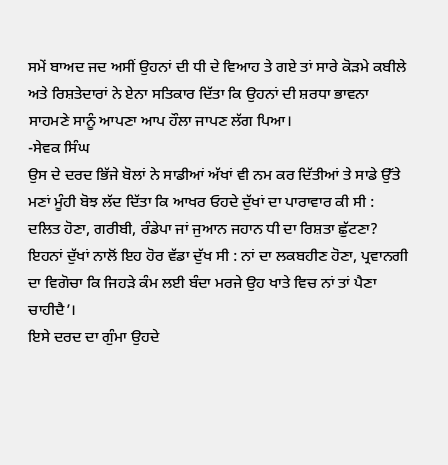ਸਮੇਂ ਬਾਅਦ ਜਦ ਅਸੀਂ ਉਹਨਾਂ ਦੀ ਧੀ ਦੇ ਵਿਆਹ ਤੇ ਗਏ ਤਾਂ ਸਾਰੇ ਕੋੜਮੇ ਕਬੀਲੇ ਅਤੇ ਰਿਸ਼ਤੇਦਾਰਾਂ ਨੇ ਏਨਾ ਸਤਿਕਾਰ ਦਿੱਤਾ ਕਿ ਉਹਨਾਂ ਦੀ ਸ਼ਰਧਾ ਭਾਵਨਾ ਸਾਹਮਣੇ ਸਾਨੂੰ ਆਪਣਾ ਆਪ ਹੌਲਾ ਜਾਪਣ ਲੱਗ ਪਿਆ।
-ਸੇਵਕ ਸਿੰਘ
ਉਸ ਦੇ ਦਰਦ ਭਿੱਜੇ ਬੋਲਾਂ ਨੇ ਸਾਡੀਆਂ ਅੱਖਾਂ ਵੀ ਨਮ ਕਰ ਦਿੱਤੀਆਂ ਤੇ ਸਾਡੇ ਉੱਤੇ ਮਣਾਂ ਮੂੰਹੀ ਬੋਝ ਲੱਦ ਦਿੱਤਾ ਕਿ ਆਖਰ ਓਹਦੇ ਦੁੱਖਾਂ ਦਾ ਪਾਰਾਵਾਰ ਕੀ ਸੀ : ਦਲਿਤ ਹੋਣਾ, ਗਰੀਬੀ, ਰੰਡੇਪਾ ਜਾਂ ਜੁਆਨ ਜਹਾਨ ਧੀ ਦਾ ਰਿਸ਼ਤਾ ਛੁੱਟਣਾ? ਇਹਨਾਂ ਦੁੱਖਾਂ ਨਾਲੋਂ ਇਹ ਹੋਰ ਵੱਡਾ ਦੁੱਖ ਸੀ : ਨਾਂ ਦਾ ਲਕਬਹੀਣ ਹੋਣਾ, ਪ੍ਰਵਾਨਗੀ ਦਾ ਵਿਗੋਚਾ ਕਿ ਜਿਹੜੇ ਕੰਮ ਲਈ ਬੰਦਾ ਮਰਜੇ ਉਹ ਖਾਤੇ ਵਿਚ ਨਾਂ ਤਾਂ ਪੈਣਾ ਚਾਹੀਦੈ’।
ਇਸੇ ਦਰਦ ਦਾ ਗੁੰਮਾ ਉਹਦੇ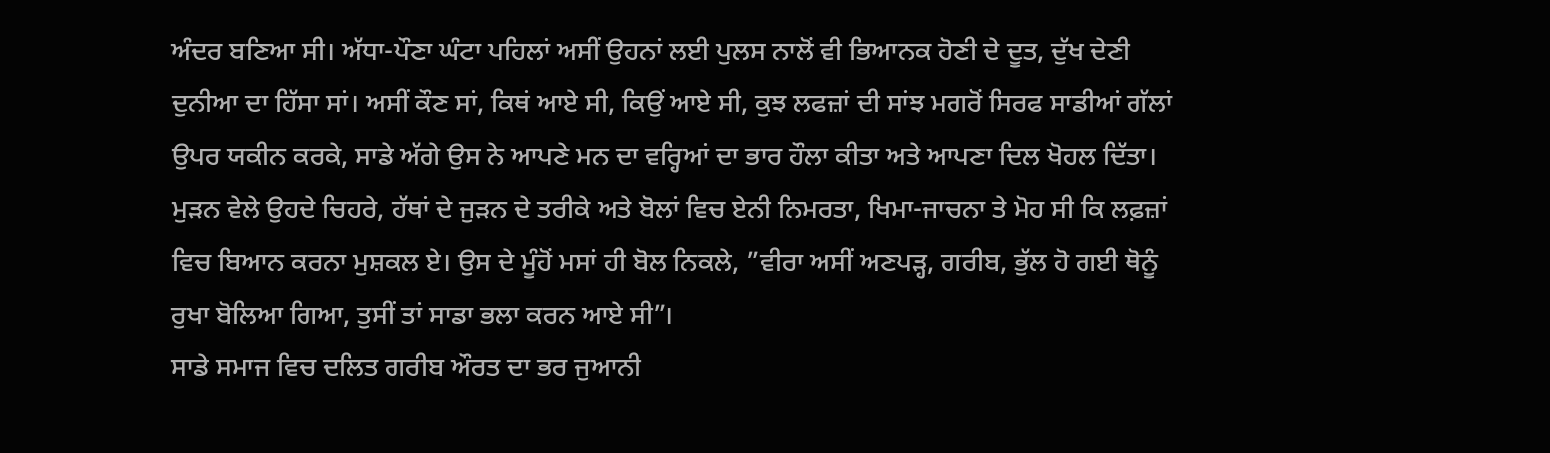ਅੰਦਰ ਬਣਿਆ ਸੀ। ਅੱਧਾ-ਪੌਣਾ ਘੰਟਾ ਪਹਿਲਾਂ ਅਸੀਂ ਉਹਨਾਂ ਲਈ ਪੁਲਸ ਨਾਲੋਂ ਵੀ ਭਿਆਨਕ ਹੋਣੀ ਦੇ ਦੂਤ, ਦੁੱਖ ਦੇਣੀ ਦੁਨੀਆ ਦਾ ਹਿੱਸਾ ਸਾਂ। ਅਸੀਂ ਕੌਣ ਸਾਂ, ਕਿਥਂ ਆਏ ਸੀ, ਕਿਉਂ ਆਏ ਸੀ, ਕੁਝ ਲਫਜ਼ਾਂ ਦੀ ਸਾਂਝ ਮਗਰੋਂ ਸਿਰਫ ਸਾਡੀਆਂ ਗੱਲਾਂ ਉਪਰ ਯਕੀਨ ਕਰਕੇ, ਸਾਡੇ ਅੱਗੇ ਉਸ ਨੇ ਆਪਣੇ ਮਨ ਦਾ ਵਰ੍ਹਿਆਂ ਦਾ ਭਾਰ ਹੌਲਾ ਕੀਤਾ ਅਤੇ ਆਪਣਾ ਦਿਲ ਖੋਹਲ ਦਿੱਤਾ। ਮੁੜਨ ਵੇਲੇ ਉਹਦੇ ਚਿਹਰੇ, ਹੱਥਾਂ ਦੇ ਜੁੜਨ ਦੇ ਤਰੀਕੇ ਅਤੇ ਬੋਲਾਂ ਵਿਚ ਏਨੀ ਨਿਮਰਤਾ, ਖਿਮਾ-ਜਾਚਨਾ ਤੇ ਮੋਹ ਸੀ ਕਿ ਲਫ਼ਜ਼ਾਂ ਵਿਚ ਬਿਆਨ ਕਰਨਾ ਮੁਸ਼ਕਲ ਏ। ਉਸ ਦੇ ਮੂੰਹੋਂ ਮਸਾਂ ਹੀ ਬੋਲ ਨਿਕਲੇ, ”ਵੀਰਾ ਅਸੀਂ ਅਣਪੜ੍ਹ, ਗਰੀਬ, ਭੁੱਲ ਹੋ ਗਈ ਥੋਨੂੰ ਰੁਖਾ ਬੋਲਿਆ ਗਿਆ, ਤੁਸੀਂ ਤਾਂ ਸਾਡਾ ਭਲਾ ਕਰਨ ਆਏ ਸੀ”।
ਸਾਡੇ ਸਮਾਜ ਵਿਚ ਦਲਿਤ ਗਰੀਬ ਔਰਤ ਦਾ ਭਰ ਜੁਆਨੀ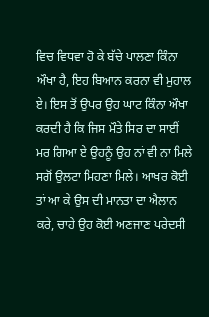ਵਿਚ ਵਿਧਵਾ ਹੋ ਕੇ ਬੱਚੇ ਪਾਲਣਾ ਕਿੰਨਾ ਔਖਾ ਹੈ, ਇਹ ਬਿਆਨ ਕਰਨਾ ਵੀ ਮੁਹਾਲ ਏ। ਇਸ ਤੋਂ ਉਪਰ ਉਹ ਘਾਟ ਕਿੰਨਾ ਔਖਾ ਕਰਦੀ ਹੈ ਕਿ ਜਿਸ ਮੌਤੇ ਸਿਰ ਦਾ ਸਾਈਂ ਮਰ ਗਿਆ ਏ ਉਹਨੂੰ ਉਹ ਨਾਂ ਵੀ ਨਾ ਮਿਲੇ ਸਗੋਂ ਉਲਟਾ ਮਿਹਣਾ ਮਿਲੇ। ਆਖਰ ਕੋਈ ਤਾਂ ਆ ਕੇ ਉਸ ਦੀ ਮਾਨਤਾ ਦਾ ਐਲਾਨ ਕਰੇ, ਚਾਹੇ ਉਹ ਕੋਈ ਅਣਜਾਣ ਪਰੇਦਸੀ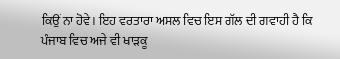ਕਿਉਂ ਨਾ ਹੋਵੇ। ਇਹ ਵਰਤਾਰਾ ਅਸਲ ਵਿਚ ਇਸ ਗੱਲ ਦੀ ਗਵਾਹੀ ਹੈ ਕਿ ਪੰਜਾਬ ਵਿਚ ਅਜੇ ਵੀ ਖਾੜਕੂ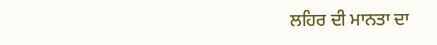ਲਹਿਰ ਦੀ ਮਾਨਤਾ ਦਾ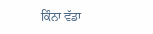ਕਿੰਨਾ ਵੱਡਾ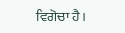ਵਿਗੋਚਾ ਹੈ।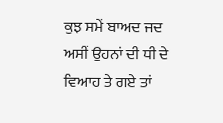ਕੁਝ ਸਮੇਂ ਬਾਅਦ ਜਦ ਅਸੀਂ ਉਹਨਾਂ ਦੀ ਧੀ ਦੇ ਵਿਆਹ ਤੇ ਗਏ ਤਾਂ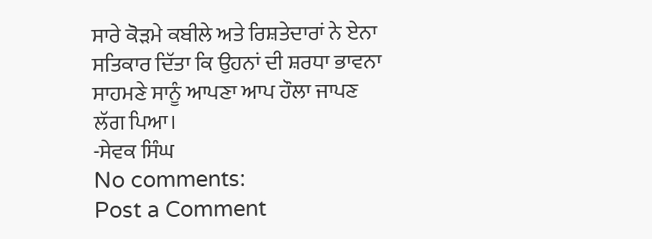ਸਾਰੇ ਕੋੜਮੇ ਕਬੀਲੇ ਅਤੇ ਰਿਸ਼ਤੇਦਾਰਾਂ ਨੇ ਏਨਾ ਸਤਿਕਾਰ ਦਿੱਤਾ ਕਿ ਉਹਨਾਂ ਦੀ ਸ਼ਰਧਾ ਭਾਵਨਾ ਸਾਹਮਣੇ ਸਾਨੂੰ ਆਪਣਾ ਆਪ ਹੌਲਾ ਜਾਪਣ ਲੱਗ ਪਿਆ।
-ਸੇਵਕ ਸਿੰਘ
No comments:
Post a Comment